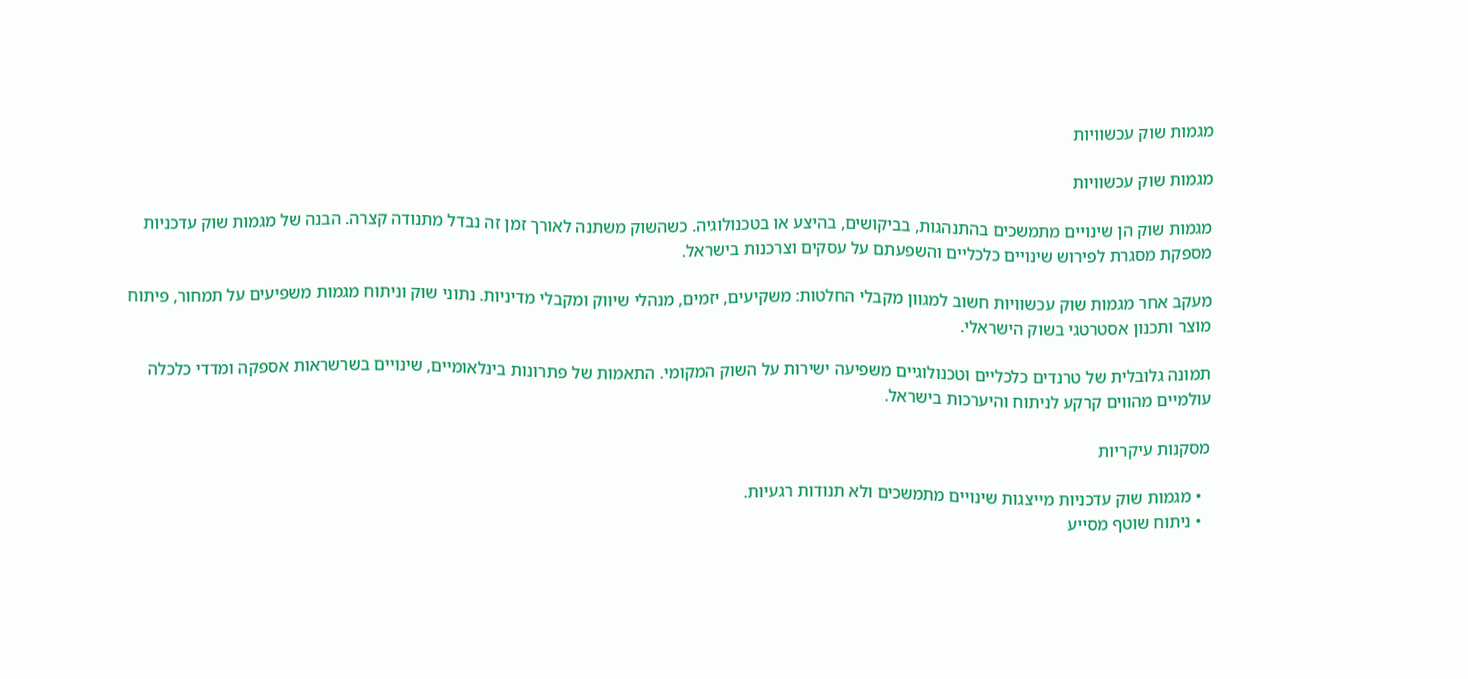מגמות שוק עכשוויות

מגמות שוק עכשוויות

מגמות שוק הן שינויים מתמשכים בהתנהגות, בביקושים, בהיצע או בטכנולוגיה. כשהשוק משתנה לאורך זמן זה נבדל מתנודה קצרה. הבנה של מגמות שוק עדכניות מספקת מסגרת לפירוש שינויים כלכליים והשפעתם על עסקים וצרכנות בישראל.

מעקב אחר מגמות שוק עכשוויות חשוב למגוון מקבלי החלטות: משקיעים, יזמים, מנהלי שיווק ומקבלי מדיניות. נתוני שוק וניתוח מגמות משפיעים על תמחור, פיתוח מוצר ותכנון אסטרטגי בשוק הישראלי.

תמונה גלובלית של טרנדים כלכליים וטכנולוגיים משפיעה ישירות על השוק המקומי. התאמות של פתרונות בינלאומיים, שינויים בשרשראות אספקה ומדדי כלכלה עולמיים מהווים קרקע לניתוח והיערכות בישראל.

מסקנות עיקריות

  • מגמות שוק עדכניות מייצגות שינויים מתמשכים ולא תנודות רגעיות.
  • ניתוח שוטף מסייע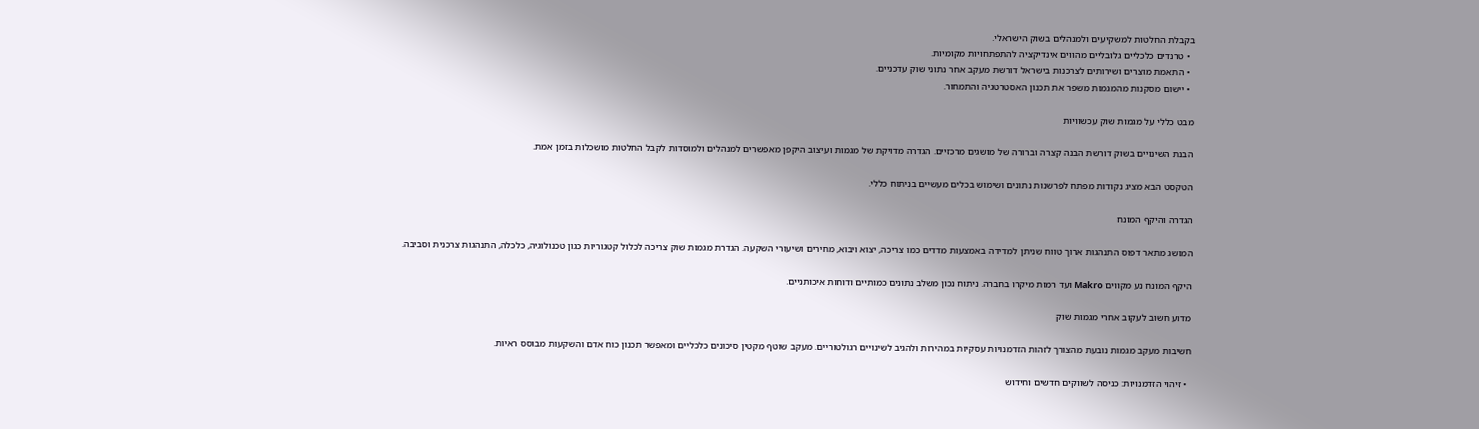בקבלת החלטות למשקיעים ולמנהלים בשוק הישראלי.
  • טרנדים כלכליים גלובליים מהווים אינדיקציה להתפתחויות מקומיות.
  • התאמת מוצרים ושירותים לצרכנות בישראל דורשת מעקב אחר נתוני שוק עדכניים.
  • יישום מסקנות מהמגמות משפר את תכנון האסטרטגיה והתמחור.

מבט כללי על מגמות שוק עכשוויות

הבנת השינויים בשוק דורשת הבנה קצרה וברורה של מושגים מרכזיים. הגדרה מדויקת של מגמות ועיצוב היקפן מאפשרים למנהלים ולמוסדות לקבל החלטות מושכלות בזמן אמת.

הטקסט הבא מציג נקודות מפתח לפרשנות נתונים ושימוש בכלים מעשיים בניתוח כללי.

הגדרה והיקף המונח

המושג מתאר דפוס התנהגות ארוך טווח שניתן למדידה באמצעות מדדים כמו צריכה, יצוא ויבוא, מחירים ושיעורי השקעה. הגדרת מגמות שוק צריכה לכלול קטגוריות כגון טכנולוגיה, כלכלה, התנהגות צרכנית וסביבה.

היקף המונח נע מקווים Makro ועד רמות מיקרו בחברה. ניתוח נכון משלב נתונים כמותיים ודוחות איכותניים.

מדוע חשוב לעקוב אחרי מגמות שוק

חשיבות מעקב מגמות נובעת מהצורך לזהות הזדמנויות עסקיות במהירות ולהגיב לשינויים רגולטוריים. מעקב שוטף מקטין סיכונים כלכליים ומאפשר תכנון כוח אדם והשקעות מבוסס ראיות.

  • זיהוי הזדמנויות: כניסה לשווקים חדשים וחידוש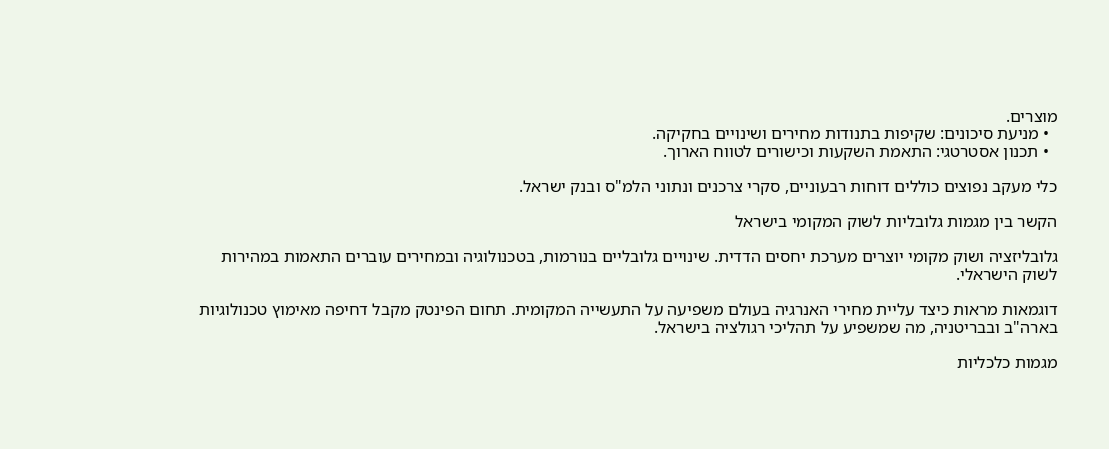מוצרים.
  • מניעת סיכונים: שקיפות בתנודות מחירים ושינויים בחקיקה.
  • תכנון אסטרטגי: התאמת השקעות וכישורים לטווח הארוך.

כלי מעקב נפוצים כוללים דוחות רבעוניים, סקרי צרכנים ונתוני הלמ"ס ובנק ישראל.

הקשר בין מגמות גלובליות לשוק המקומי בישראל

גלובליזציה ושוק מקומי יוצרים מערכת יחסים הדדית. שינויים גלובליים בנורמות, בטכנולוגיה ובמחירים עוברים התאמות במהירות לשוק הישראלי.

דוגמאות מראות כיצד עליית מחירי האנרגיה בעולם משפיעה על התעשייה המקומית. תחום הפינטק מקבל דחיפה מאימוץ טכנולוגיות בארה"ב ובבריטניה, מה שמשפיע על תהליכי רגולציה בישראל.

מגמות כלכליות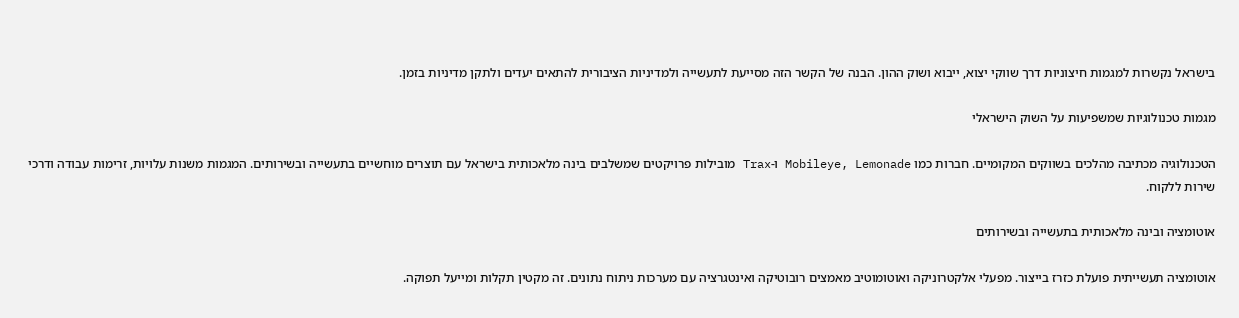בישראל נקשרות למגמות חיצוניות דרך שווקי יצוא, ייבוא ושוק ההון. הבנה של הקשר הזה מסייעת לתעשייה ולמדיניות הציבורית להתאים יעדים ולתקן מדיניות בזמן.

מגמות טכנולוגיות שמשפיעות על השוק הישראלי

הטכנולוגיה מכתיבה מהלכים בשווקים המקומיים. חברות כמו Mobileye, Lemonade ו-Trax מובילות פרויקטים שמשלבים בינה מלאכותית בישראל עם תוצרים מוחשיים בתעשייה ובשירותים. המגמות משנות עלויות, זרימות עבודה ודרכי שירות ללקוח.

אוטומציה ובינה מלאכותית בתעשייה ובשירותים

אוטומציה תעשייתית פועלת כזרז בייצור. מפעלי אלקטרוניקה ואוטומוטיב מאמצים רובוטיקה ואינטגרציה עם מערכות ניתוח נתונים. זה מקטין תקלות ומייעל תפוקה.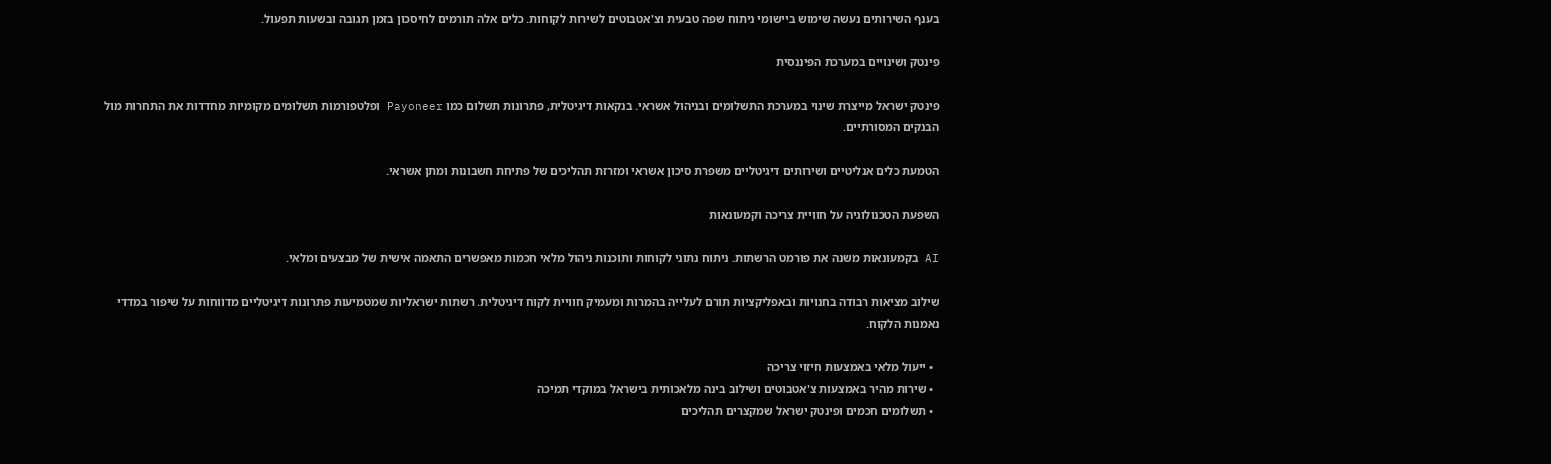בענף השירותים נעשה שימוש ביישומי ניתוח שפה טבעית וצ'אטבוטים לשירות לקוחות. כלים אלה תורמים לחיסכון בזמן תגובה ובשעות תפעול.

פינטק ושינויים במערכת הפיננסית

פינטק ישראל מייצרת שינוי במערכת התשלומים ובניהול אשראי. בנקאות דיגיטלית, פתרונות תשלום כמו Payoneer ופלטפורמות תשלומים מקומיות מחדדות את התחרות מול הבנקים המסורתיים.

הטמעת כלים אנליטיים ושירותים דיגיטליים משפרת סיכון אשראי ומזרזת תהליכים של פתיחת חשבונות ומתן אשראי.

השפעת הטכנולוגיה על חוויית צריכה וקמעונאות

AI בקמעונאות משנה את פורמט הרשתות. ניתוח נתוני לקוחות ותוכנות ניהול מלאי חכמות מאפשרים התאמה אישית של מבצעים ומלאי.

שילוב מציאות רבודה בחנויות ובאפליקציות תורם לעלייה בהמרות ומעמיק חוויית לקוח דיגיטלית. רשתות ישראליות שמטמיעות פתרונות דיגיטליים מדווחות על שיפור במדדי נאמנות הלקוח.

  • ייעול מלאי באמצעות חיזוי צריכה
  • שירות מהיר באמצעות צ'אטבוטים ושילוב בינה מלאכותית בישראל במוקדי תמיכה
  • תשלומים חכמים ופינטק ישראל שמקצרים תהליכים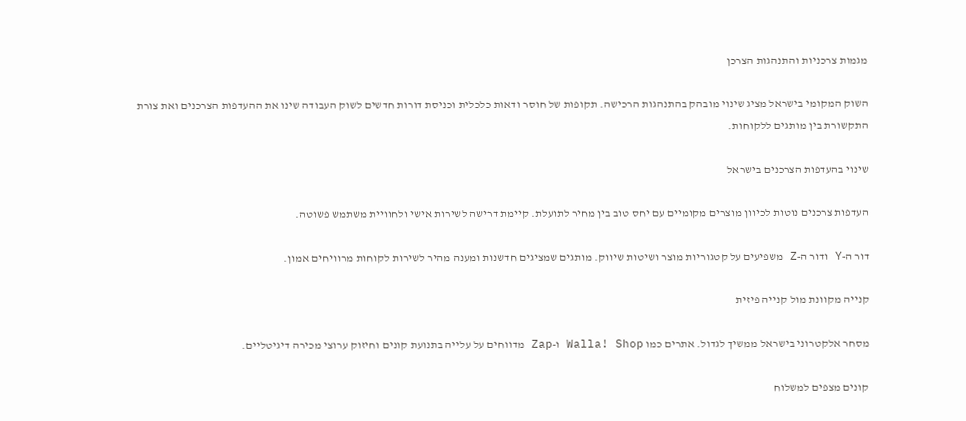מגמות צרכניות והתנהגות הצרכן

השוק המקומי בישראל מציג שינוי מובהק בהתנהגות הרכישה. תקופות של חוסר ודאות כלכלית וכניסת דורות חדשים לשוק העבודה שינו את ההעדפות הצרכנים ואת צורת התקשורת בין מותגים ללקוחות.

שינוי בהעדפות הצרכנים בישראל

העדפות צרכנים נוטות לכיוון מוצרים מקומיים עם יחס טוב בין מחיר לתועלת. קיימת דרישה לשירות אישי ולחוויית משתמש פשוטה.

דור ה‑Y ודור ה‑Z משפיעים על קטגוריות מוצר ושיטות שיווק. מותגים שמציגים חדשנות ומענה מהיר לשירות לקוחות מרוויחים אמון.

קנייה מקוונת מול קנייה פיזית

מסחר אלקטרוני בישראל ממשיך לגדול. אתרים כמו Walla! Shop ו‑Zap מדווחים על עלייה בתנועת קונים וחיזוק ערוצי מכירה דיגיטליים.

קונים מצפים למשלוח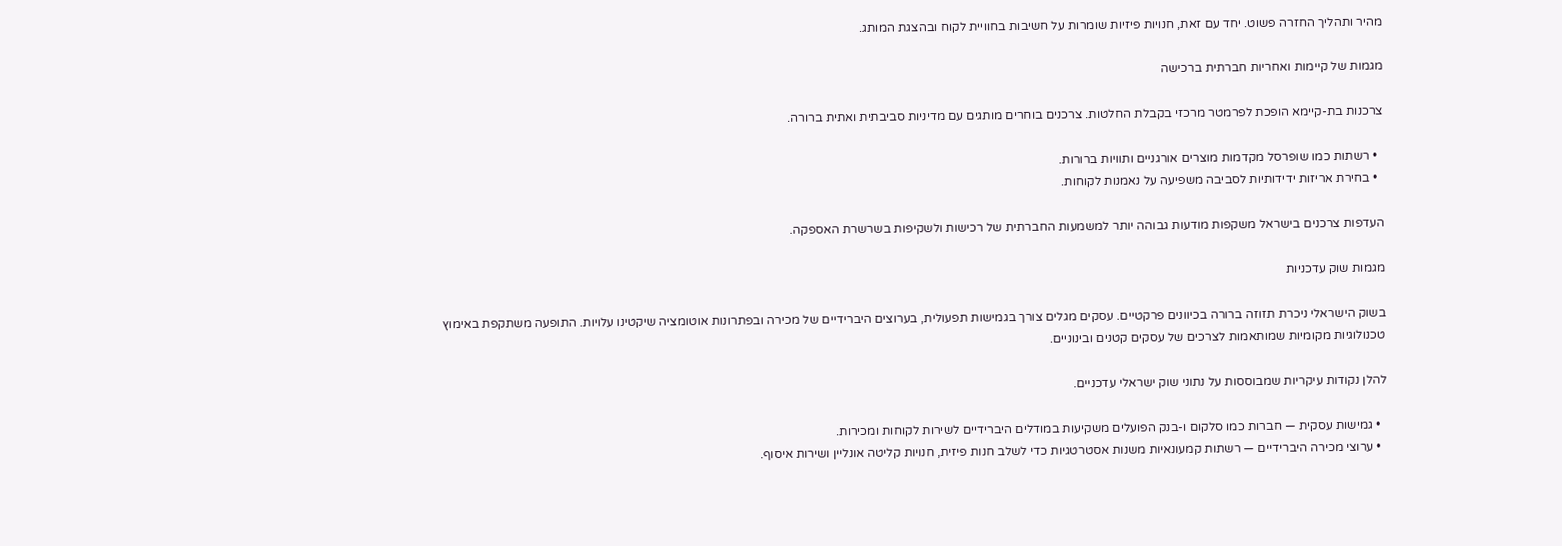מהיר ותהליך החזרה פשוט. יחד עם זאת, חנויות פיזיות שומרות על חשיבות בחוויית לקוח ובהצגת המותג.

מגמות של קיימות ואחריות חברתית ברכישה

צרכנות בת-קיימא הופכת לפרמטר מרכזי בקבלת החלטות. צרכנים בוחרים מותגים עם מדיניות סביבתית ואתית ברורה.

  • רשתות כמו שופרסל מקדמות מוצרים אורגניים ותוויות ברורות.
  • בחירת אריזות ידידותיות לסביבה משפיעה על נאמנות לקוחות.

העדפות צרכנים בישראל משקפות מודעות גבוהה יותר למשמעות החברתית של רכישות ולשקיפות בשרשרת האספקה.

מגמות שוק עדכניות

בשוק הישראלי ניכרת תזוזה ברורה בכיוונים פרקטיים. עסקים מגלים צורך בגמישות תפעולית, בערוצים היברידיים של מכירה ובפתרונות אוטומציה שיקטינו עלויות. התופעה משתקפת באימוץ טכנולוגיות מקומיות שמותאמות לצרכים של עסקים קטנים ובינוניים.

להלן נקודות עיקריות שמבוססות על נתוני שוק ישראלי עדכניים.

  • גמישות עסקית — חברות כמו סלקום ו-בנק הפועלים משקיעות במודלים היברידיים לשירות לקוחות ומכירות.
  • ערוצי מכירה היברידיים — רשתות קמעונאיות משנות אסטרטגיות כדי לשלב חנות פיזית, חנויות קליטה אונליין ושירות איסוף.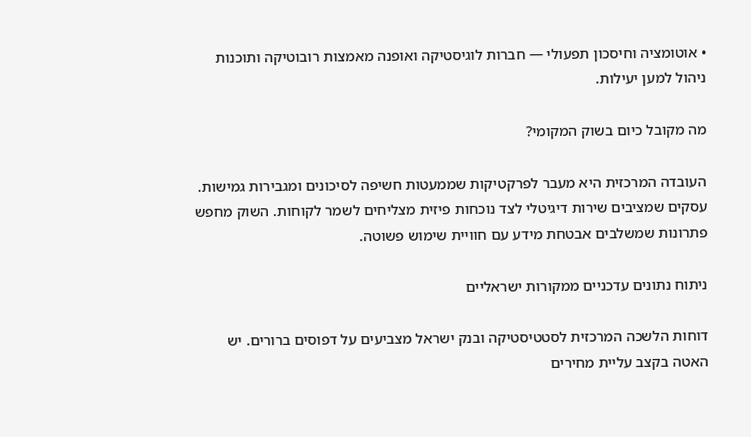• אוטומציה וחיסכון תפעולי — חברות לוגיסטיקה ואופנה מאמצות רובוטיקה ותוכנות ניהול למען יעילות.

מה מקובל כיום בשוק המקומי?

העובדה המרכזית היא מעבר לפרקטיקות שממעטות חשיפה לסיכונים ומגבירות גמישות. עסקים שמציבים שירות דיגיטלי לצד נוכחות פיזית מצליחים לשמר לקוחות. השוק מחפש פתרונות שמשלבים אבטחת מידע עם חוויית שימוש פשוטה.

ניתוח נתונים עדכניים ממקורות ישראליים

דוחות הלשכה המרכזית לסטטיסטיקה ובנק ישראל מצביעים על דפוסים ברורים. יש האטה בקצב עליית מחירים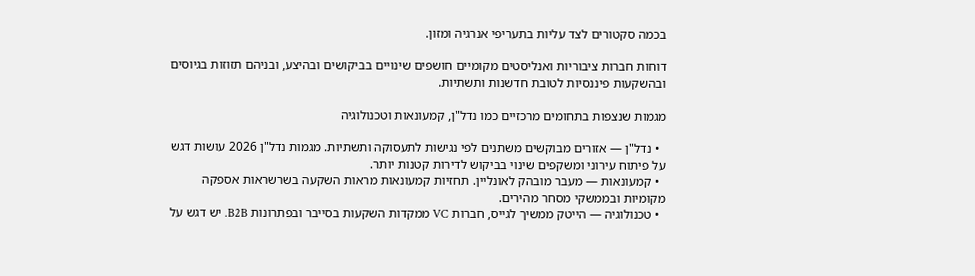בכמה סקטורים לצד עליות בתעריפי אנרגיה ומזון.

דוחות חברות ציבוריות ואנליסטים מקומיים חושפים שינויים בביקושים ובהיצע, ובניהם תזוזות בגיוסים ובהשקעות פיננסיות לטובת חדשנות ותשתיות.

מגמות שנצפות בתחומים מרכזיים כמו נדל"ן, קמעונאות וטכנולוגיה

  • נדל"ן — אזורים מבוקשים משתנים לפי נגישות לתעסוקה ותשתיות. מגמות נדל"ן 2026 עושות דגש על פיתוח עירוני ומשקפים שינוי בביקוש לדירות קטנות יותר.
  • קמעונאות — מעבר מובהק לאונליין. תחזיות קמעונאות מראות השקעה בשרשראות אספקה מקומיות ובממשקי מסחר מהירים.
  • טכנולוגיה — הייטק ממשיך לגייס, חברות VC ממקדות השקעות בסייבר ובפתרונות B2B. יש דגש על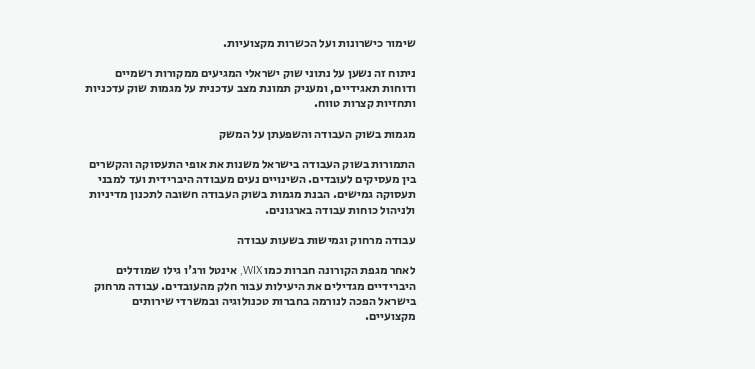שימור כישרונות ועל הכשרות מקצועיות.

ניתוח זה נשען על נתוני שוק ישראלי המגיעים ממקורות רשמיים ודוחות תאגידיים, ומעניק תמונת מצב עדכנית על מגמות שוק עדכניות ותחזיות קצרות טווח.

מגמות בשוק העבודה והשפעתן על המשק

התמורות בשוק העבודה בישראל משנות את אופי התעסוקה והקשרים בין מעסיקים לעובדים. השינויים נעים מעבודה היברידית ועד למבני תעסוקה גמישים. הבנת מגמות בשוק העבודה חשובה לתכנון מדיניות ולניהול כוחות עבודה בארגונים.

עבודה מרחוק וגמישות בשעות עבודה

לאחר מגפת הקורונה חברות כמו WIX, אינטל ורג'ו גילו שמודלים היברידיים מגדילים את היעילות עבור חלק מהעובדים. עבודה מרחוק בישראל הפכה לנורמה בחברות טכנולוגיה ובמשרדי שירותים מקצועיים.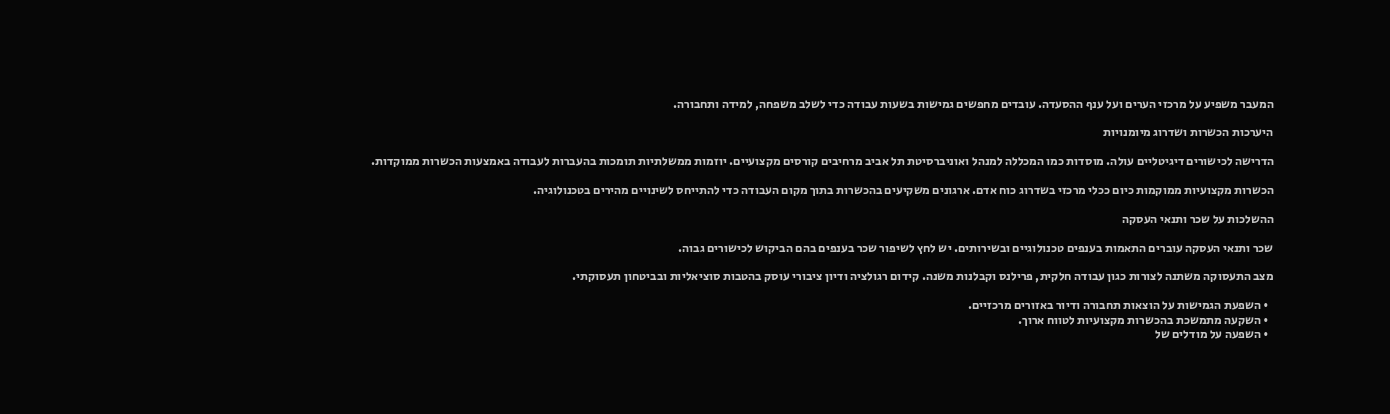המעבר משפיע על מרכזי הערים ועל ענף ההסעדה. עובדים מחפשים גמישות בשעות עבודה כדי לשלב משפחה, למידה ותחבורה.

היערכות הכשרות ושדרוג מיומנויות

הדרישה לכישורים דיגיטליים עולה. מוסדות כמו המכללה למנהל ואוניברסיטת תל אביב מרחיבים קורסים מקצועיים. יוזמות ממשלתיות תומכות בהעברות לעבודה באמצעות הכשרות ממוקדות.

הכשרות מקצועיות ממוקמות כיום ככלי מרכזי בשדרוג כוח אדם. ארגונים משקיעים בהכשרות בתוך מקום העבודה כדי להתייחס לשינויים מהירים בטכנולוגיה.

ההשלכות על שכר ותנאי העסקה

שכר ותנאי העסקה עוברים התאמות בענפים טכנולוגיים ובשירותים. יש לחץ לשיפור שכר בענפים בהם הביקוש לכישורים גבוה.

מצב התעסוקה משתנה לצורות כגון עבודה חלקית, פרילנס וקבלנות משנה. קידום רגולציה ודיון ציבורי עוסק בהטבות סוציאליות ובביטחון תעסוקתי.

  • השפעת הגמישות על הוצאות תחבורה ודיור באזורים מרכזיים.
  • השקעה מתמשכת בהכשרות מקצועיות לטווח ארוך.
  • השפעה על מודלים של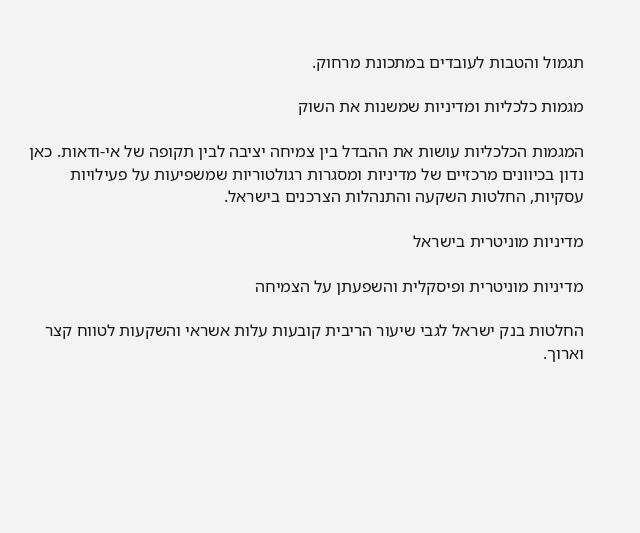תגמול והטבות לעובדים במתכונת מרחוק.

מגמות כלכליות ומדיניות שמשנות את השוק

המגמות הכלכליות עושות את ההבדל בין צמיחה יציבה לבין תקופה של אי-ודאות. כאן נדון בכיוונים מרכזיים של מדיניות ומסגרות רגולטוריות שמשפיעות על פעילויות עסקיות, החלטות השקעה והתנהלות הצרכנים בישראל.

מדיניות מוניטרית בישראל

מדיניות מוניטרית ופיסקלית והשפעתן על הצמיחה

החלטות בנק ישראל לגבי שיעור הריבית קובעות עלות אשראי והשקעות לטווח קצר וארוך.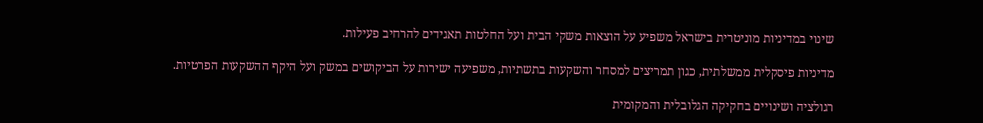שינוי במדיניות מוניטרית בישראל משפיע על הוצאות משקי הבית ועל החלטות תאגידים להרחיב פעילות.

מדיניות פיסקלית ממשלתית, כגון תמריצים למסחר והשקעות בתשתיות, משפיעה ישירות על הביקושים במשק ועל היקף ההשקעות הפרטיות.

רגולציה ושינויים בחקיקה הגלובלית והמקומית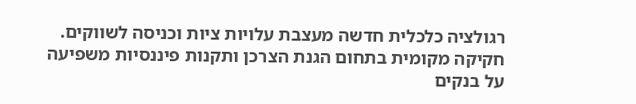רגולציה כלכלית חדשה מעצבת עלויות ציות וכניסה לשווקים. חקיקה מקומית בתחום הגנת הצרכן ותקנות פיננסיות משפיעה על בנקים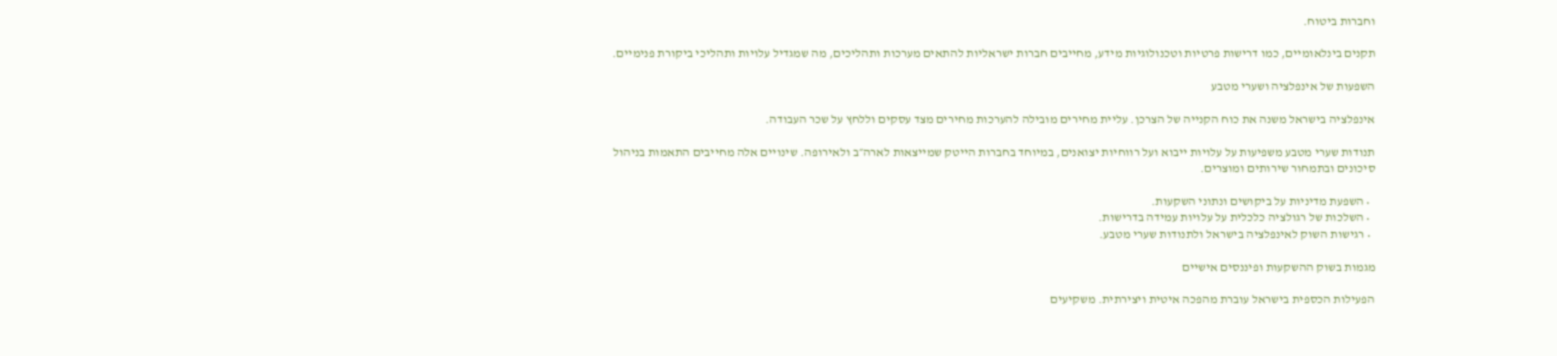וחברות ביטוח.

תקנים בינלאומיים, כמו דרישות פרטיות וטכנולוגיות מידע, מחייבים חברות ישראליות להתאים מערכות ותהליכים, מה שמגדיל עלויות ותהליכי ביקורת פנימיים.

השפעות של אינפלציה ושערי מטבע

אינפלציה בישראל משנה את כוח הקנייה של הצרכן. עליית מחירים מובילה להערכות מחירים מצד עסקים וללחץ על שכר העבודה.

תנודות שערי מטבע משפיעות על עלויות ייבוא ועל רווחיות יצואנים, במיוחד בחברות הייטק שמייצאות לארה״ב ולאירופה. שינויים אלה מחייבים התאמות בניהול סיכונים ובתמחור שירותים ומוצרים.

  • השפעת מדיניות על ביקושים ונתוני השקעות.
  • השלכות של רגולציה כלכלית על עלויות עמידה בדרישות.
  • רגישות השוק לאינפלציה בישראל ולתנודות שערי מטבע.

מגמות בשוק ההשקעות ופיננסים אישיים

הפעילות הכספית בישראל עוברת מהפכה איטית ויצירתית. משקיעים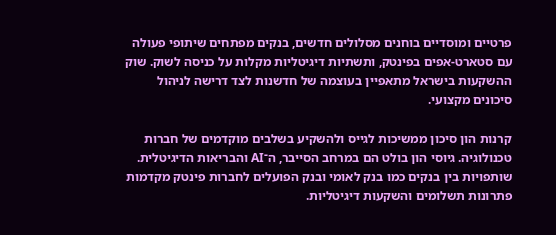פרטיים ומוסדיים בוחנים מסלולים חדשים, בנקים מפתחים שיתופי פעולה עם סטארט‑אפים בפינטק, ותשתיות דיגיטליות מקלות על כניסה לשוק. שוק ההשקעות בישראל מתאפיין בעוצמה של חדשנות לצד דרישה לניהול סיכונים מקצועי.

קרנות הון סיכון ממשיכות לגייס ולהשקיע בשלבים מוקדמים של חברות טכנולוגיה. גיוסי הון בולט הם במרחב הסייבר, ה־AI והבריאות הדיגיטלית. שותפויות בין בנקים כמו בנק לאומי ובנק הפועלים לחברות פינטק מקדמות פתרונות תשלומים והשקעות דיגיטליות.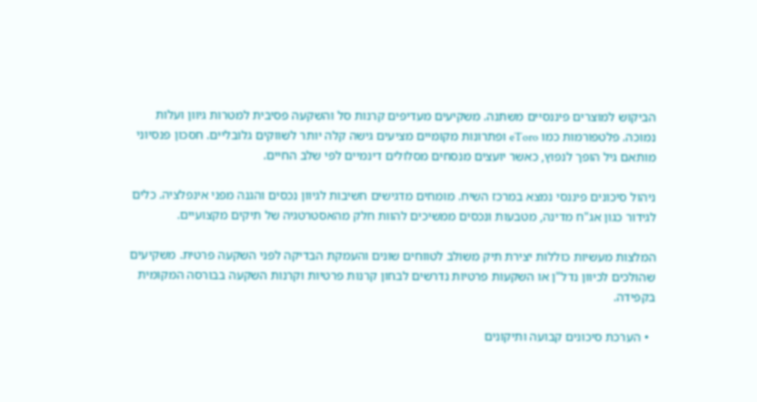הביקוש למוצרים פיננסיים משתנה. משקיעים מעדיפים קרנות סל והשקעה פסיבית למטרות גיוון ועלות נמוכה. פלטפורמות כמו eToro ופתרונות מקומיים מציעים גישה קלה יותר לשווקים גלובליים. חסכון פנסיוני מותאם גיל הופך לנפוץ, כאשר יועצים מנסחים מסלולים דינמיים לפי שלב החיים.

ניהול סיכונים פיננסי נמצא במרכז השיח. מומחים מדגישים חשיבות לגיוון נכסים והגנה מפני אינפלציה. כלים לגידור כגון אג"ח מדינה, מטבעות ונכסים ממשיכים להוות חלק מהאסטרטגיה של תיקים מקצועיים.

המלצות מעשיות כוללות יצירת תיק משולב לטווחים שונים והעמקת הבדיקה לפני השקעה פרטית. משקיעים שהולכים לכיוון נדל"ן או השקעות פרטיות נדרשים לבחון קרנות פרטיות וקרנות השקעה בבורסה המקומית בקפידה.

  • הערכת סיכונים קבועה ותיקונים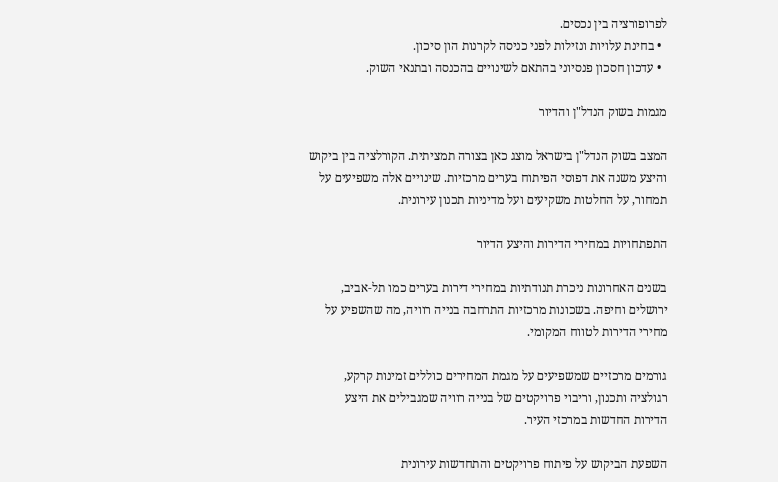לפרופורציה בין נכסים.
  • בחינת עלויות ונזילות לפני כניסה לקרנות הון סיכון.
  • עדכון חסכון פנסיוני בהתאם לשינויים בהכנסה ובתנאי השוק.

מגמות בשוק הנדל"ן והדיור

המצב בשוק הנדל"ן בישראל מוצג כאן בצורה תמציתית. הקורלציה בין ביקוש והיצע משנה את דפוסי הפיתוח בערים מרכזיות. שינויים אלה משפיעים על תמחור, על החלטות משקיעים ועל מדיניות תכנון עירונית.

התפתחויות במחירי הדירות והיצע הדיור

בשנים האחרונות ניכרת תנודתיות במחירי דירות בערים כמו תל‑אביב, ירושלים וחיפה. בשכונות מרכזיות התרחבה בנייה רוויה, מה שהשפיע על מחירי הדירות לטווח המקומי.

גורמים מרכזיים שמשפיעים על מגמת המחירים כוללים זמינות קרקע, רגולציה ותכנון, וריבוי פרויקטים של בנייה רוויה שמגבילים את היצע הדירות החדשות במרכזי העיר.

השפעת הביקוש על פיתוח פרויקטים והתחדשות עירונית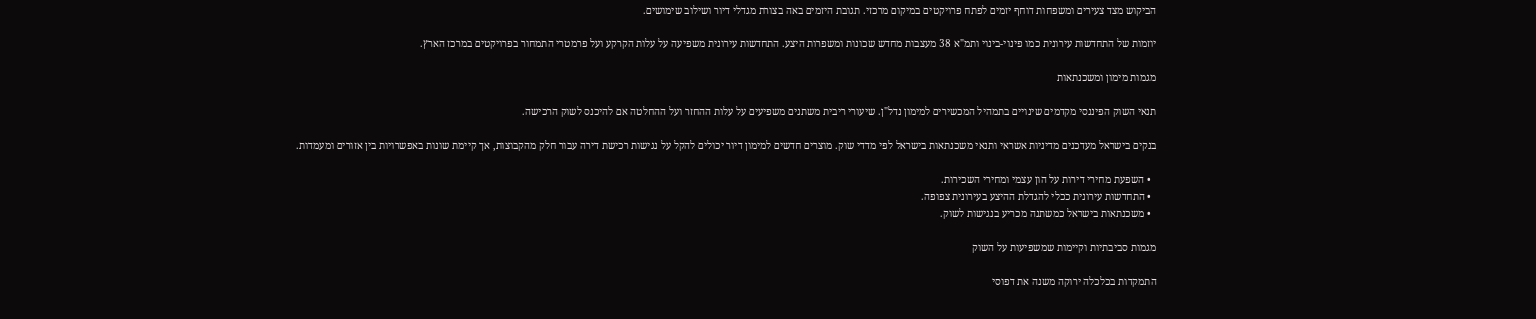הביקוש מצד צעירים ומשפחות דוחף יזמים לפתח פרויקטים במיקום מרכזי. תגובת היזמים באה בצורת מגדלי דיור ושילוב שימושים.

יוזמות של התחדשות עירונית כמו פינוי‑בינוי ותמ"א 38 מעצבות מחדש שכונות ומשפרות היצע. התחדשות עירונית משפיעה על עלות הקרקע ועל פרמטרי התמחור בפרויקטים במרכז הארץ.

מגמות מימון ומשכנתאות

תנאי השוק הפיננסי מקדמים שינויים בתמהיל המכשירים למימון נדל"ן. שיעורי ריבית משתנים משפיעים על עלות ההחזר ועל ההחלטה אם להיכנס לשוק הרכישה.

בנקים בישראל מעדכנים מדיניות אשראי ותנאי משכנתאות בישראל לפי מדדי שוק. מוצרים חדשים למימון דיור יכולים להקל על נגישות רכישת דירה עבור חלק מהקבוצות, אך קיימת שונות באפשרויות בין אזורים ומעמדות.

  • השפעת מחירי דירות על הון עצמי ומחירי השכירות.
  • התחדשות עירונית ככלי להגדלת ההיצע בעירונית צפופה.
  • משכנתאות בישראל כמשתנה מכריע בנגישות לשוק.

מגמות סביבתיות וקיימות שמשפיעות על השוק

התמקדות בכלכלה ירוקה משנה את דפוסי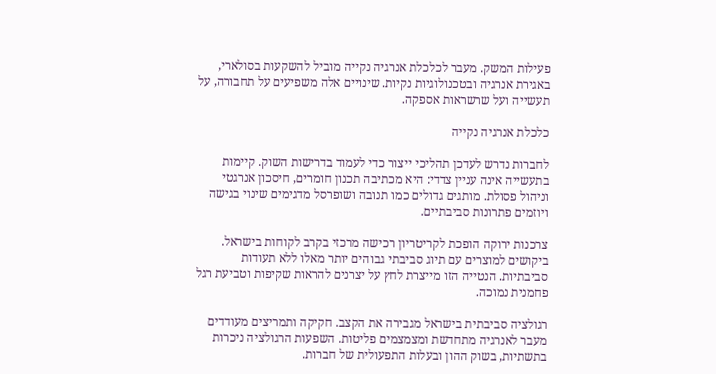פעילות המשק. מעבר לכלכלת אנרגיה נקייה מוביל להשקעות בסולארי, באגירת אנרגיה ובטכנולוגיות נקיות. שינויים אלה משפיעים על תחבורה, על תעשייה ועל שרשראות אספקה.

כלכלת אנרגיה נקייה

לחברות נדרש לעדכן תהליכי ייצור כדי לעמוד בדרישות השוק. קיימות בתעשייה אינה עניין צדדי: היא מכתיבה תכנון חומרים, חיסכון אנרגטי וניהול פסולת. מותגים גדולים כמו תנובה ושופרסל מדגימים שינוי בגישה ויוזמים פתרונות סביבתיים.

צרכנות ירוקה הופכת לקריטריון רכישה מרכזי בקרב לקוחות בישראל. ביקושים למוצרים עם תיוג סביבתי גבוהים יותר מאלו ללא תעודות סביבתיות. הנטייה הזו מייצרת לחץ על יצרנים להראות שקיפות וטביעת רגל פחמנית נמוכה.

רגולציה סביבתית בישראל מגבירה את הקצב. חקיקה ותמריצים מעודדים מעבר לאנרגיה מתחדשת ומצמצמים פליטות. השפעות הרגולציה ניכרות בתשתיות, בשוק ההון ובעלות התפעולית של חברות.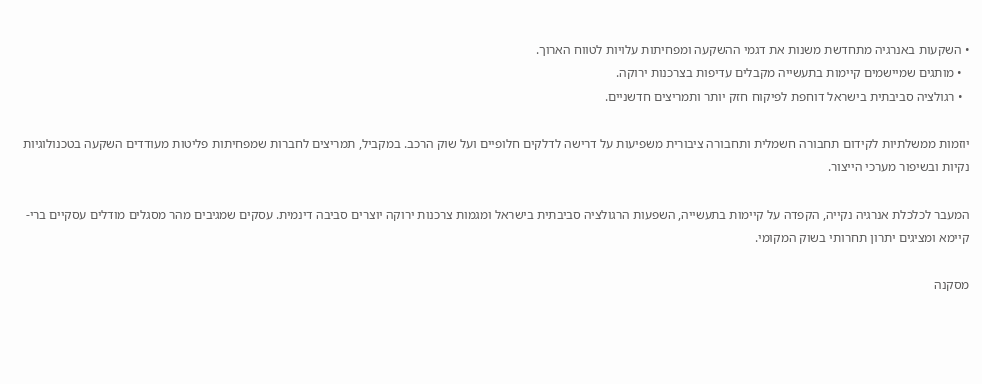• השקעות באנרגיה מתחדשת משנות את דגמי ההשקעה ומפחיתות עלויות לטווח הארוך.
  • מותגים שמיישמים קיימות בתעשייה מקבלים עדיפות בצרכנות ירוקה.
  • רגולציה סביבתית בישראל דוחפת לפיקוח חזק יותר ותמריצים חדשניים.

יוזמות ממשלתיות לקידום תחבורה חשמלית ותחבורה ציבורית משפיעות על דרישה לדלקים חלופיים ועל שוק הרכב. במקביל, תמריצים לחברות שמפחיתות פליטות מעודדים השקעה בטכנולוגיות נקיות ובשיפור מערכי הייצור.

המעבר לכלכלת אנרגיה נקייה, הקפדה על קיימות בתעשייה, השפעות הרגולציה סביבתית בישראל ומגמות צרכנות ירוקה יוצרים סביבה דינמית. עסקים שמגיבים מהר מסגלים מודלים עסקיים ברי-קיימא ומציגים יתרון תחרותי בשוק המקומי.

מסקנה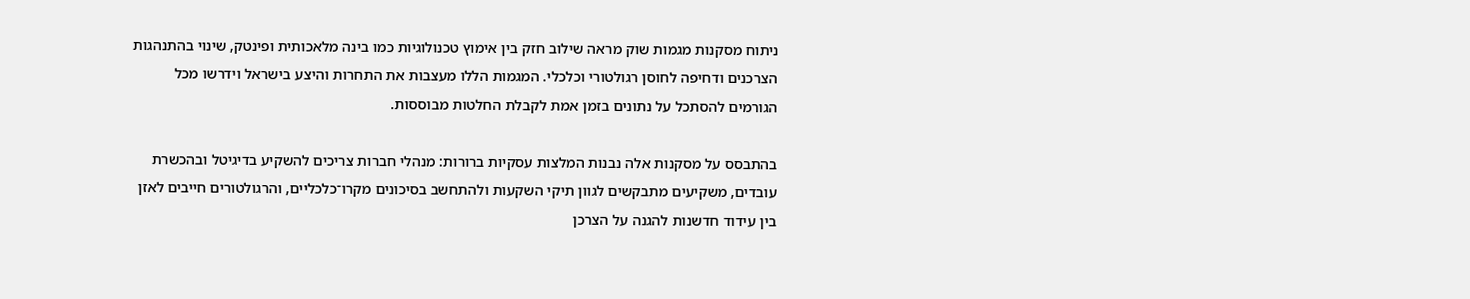ניתוח מסקנות מגמות שוק מראה שילוב חזק בין אימוץ טכנולוגיות כמו בינה מלאכותית ופינטק, שינוי בהתנהגות הצרכנים ודחיפה לחוסן רגולטורי וכלכלי. המגמות הללו מעצבות את התחרות והיצע בישראל וידרשו מכל הגורמים להסתכל על נתונים בזמן אמת לקבלת החלטות מבוססות.

בהתבסס על מסקנות אלה נבנות המלצות עסקיות ברורות: מנהלי חברות צריכים להשקיע בדיגיטל ובהכשרת עובדים, משקיעים מתבקשים לגוון תיקי השקעות ולהתחשב בסיכונים מקרו־כלכליים, והרגולטורים חייבים לאזן בין עידוד חדשנות להגנה על הצרכן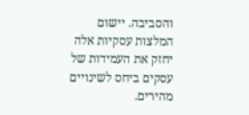והסביבה. יישום המלצות עסקיות אלה יחזק את העמידות של עסקים ביחס לשינויים מהירים.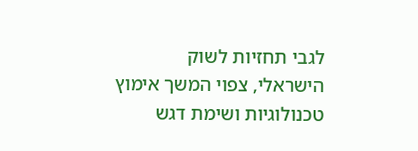לגבי תחזיות לשוק הישראלי, צפוי המשך אימוץ טכנולוגיות ושימת דגש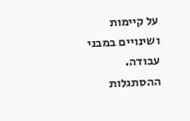על קיימות ושינויים במבני עבודה. ההסתגלות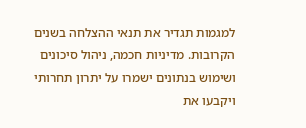למגמות תגדיר את תנאי ההצלחה בשנים הקרובות. מדיניות חכמה, ניהול סיכונים ושימוש בנתונים ישמרו על יתרון תחרותי ויקבעו את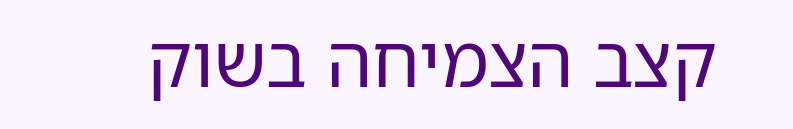קצב הצמיחה בשוק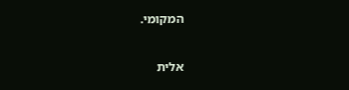המקומי.

אלית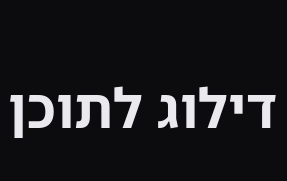דילוג לתוכן